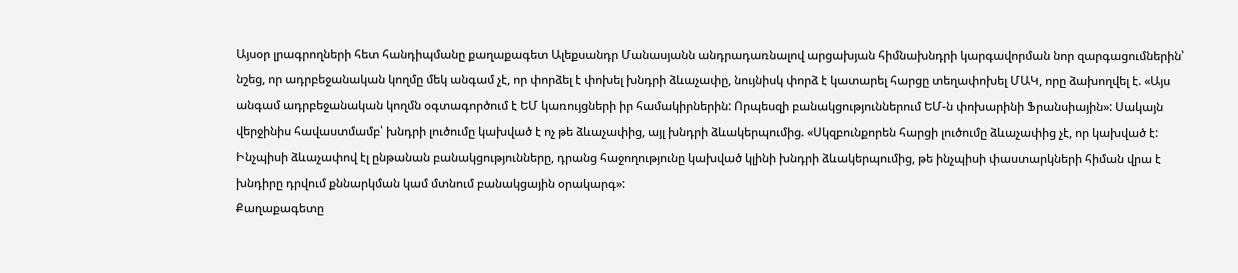Այսօր լրագրողների հետ հանդիպմանը քաղաքագետ Ալեքսանդր Մանասյանն անդրադառնալով արցախյան հիմնախնդրի կարգավորման նոր զարգացումներին՝ նշեց, որ ադրբեջանական կողմը մեկ անգամ չէ, որ փորձել է փոխել խնդրի ձևաչափը, նույնիսկ փորձ է կատարել հարցը տեղափոխել ՄԱԿ, որը ձախողվել է. «Այս անգամ ադրբեջանական կողմն օգտագործում է ԵՄ կառույցների իր համակիրներին: Որպեսզի բանակցություններում ԵՄ-ն փոխարինի Ֆրանսիային»: Սակայն վերջինիս հավաստմամբ՝ խնդրի լուծումը կախված է ոչ թե ձևաչափից, այլ խնդրի ձևակերպումից. «Սկզբունքորեն հարցի լուծումը ձևաչափից չէ, որ կախված է: Ինչպիսի ձևաչափով էլ ընթանան բանակցությունները, դրանց հաջողությունը կախված կլինի խնդրի ձևակերպումից, թե ինչպիսի փաստարկների հիման վրա է խնդիրը դրվում քննարկման կամ մտնում բանակցային օրակարգ»:
Քաղաքագետը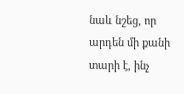նաև նշեց, որ արդեն մի քանի տարի է, ինչ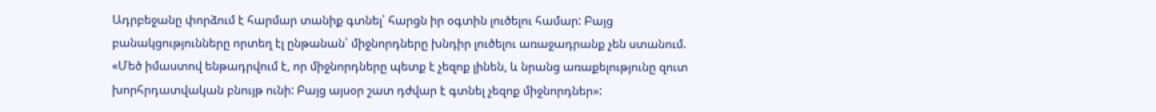Ադրբեջանը փորձում է հարմար տանիք գտնել՝ հարցն իր օգտին լուծելու համար: Բայց բանակցությունները որտեղ էլ ընթանան՝ միջնորդները խնդիր լուծելու առաջադրանք չեն ստանում. «Մեծ իմաստով ենթադրվում է, որ միջնորդները պետք է չեզոք լինեն, և նրանց առաքելությունը զուտ խորհրդատվական բնույթ ունի: Բայց այսօր շատ դժվար է գտնել չեզոք միջնորդներ»: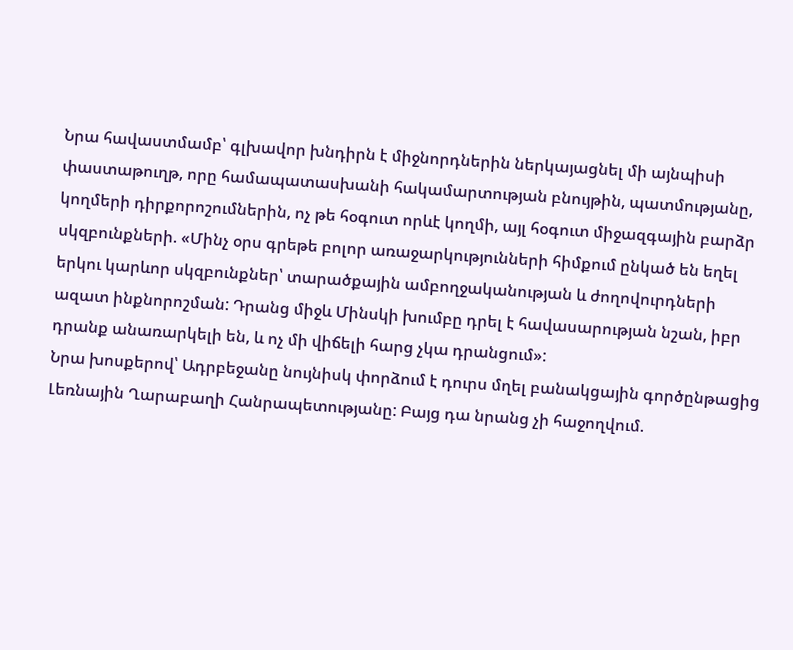Նրա հավաստմամբ՝ գլխավոր խնդիրն է միջնորդներին ներկայացնել մի այնպիսի փաստաթուղթ, որը համապատասխանի հակամարտության բնույթին, պատմությանը, կողմերի դիրքորոշումներին, ոչ թե հօգուտ որևէ կողմի, այլ հօգուտ միջազգային բարձր սկզբունքների. «Մինչ օրս գրեթե բոլոր առաջարկությունների հիմքում ընկած են եղել երկու կարևոր սկզբունքներ՝ տարածքային ամբողջականության և ժողովուրդների ազատ ինքնորոշման: Դրանց միջև Մինսկի խումբը դրել է հավասարության նշան, իբր դրանք անառարկելի են, և ոչ մի վիճելի հարց չկա դրանցում»:
Նրա խոսքերով՝ Ադրբեջանը նույնիսկ փորձում է դուրս մղել բանակցային գործընթացից Լեռնային Ղարաբաղի Հանրապետությանը: Բայց դա նրանց չի հաջողվում.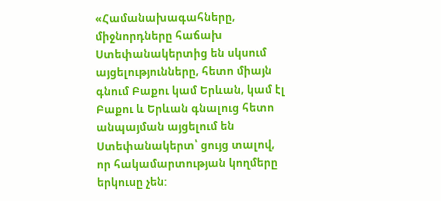«Համանախագահները, միջնորդները հաճախ Ստեփանակերտից են սկսում այցելությունները, հետո միայն գնում Բաքու կամ Երևան, կամ էլ Բաքու և Երևան գնալուց հետո անպայման այցելում են Ստեփանակերտ՝ ցույց տալով, որ հակամարտության կողմերը երկուսը չեն: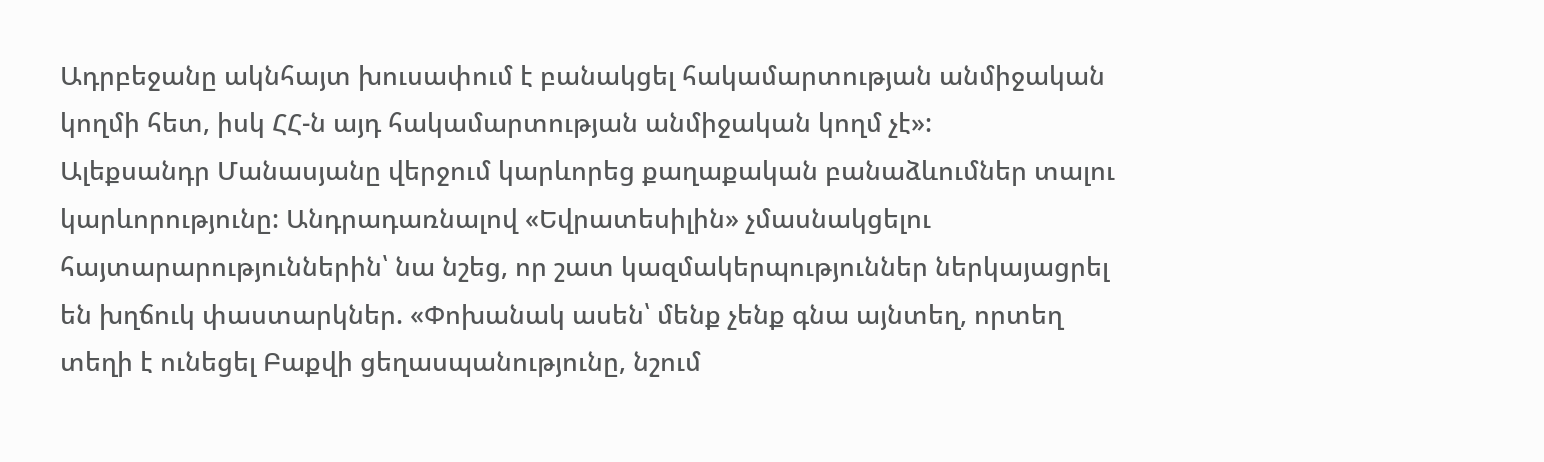Ադրբեջանը ակնհայտ խուսափում է բանակցել հակամարտության անմիջական կողմի հետ, իսկ ՀՀ-ն այդ հակամարտության անմիջական կողմ չէ»:
Ալեքսանդր Մանասյանը վերջում կարևորեց քաղաքական բանաձևումներ տալու կարևորությունը: Անդրադառնալով «Եվրատեսիլին» չմասնակցելու հայտարարություններին՝ նա նշեց, որ շատ կազմակերպություններ ներկայացրել են խղճուկ փաստարկներ. «Փոխանակ ասեն՝ մենք չենք գնա այնտեղ, որտեղ տեղի է ունեցել Բաքվի ցեղասպանությունը, նշում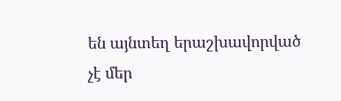են այնտեղ երաշխավորված չէ մեր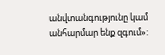անվտանգությունը կամ անհարմար ենք զգում»: